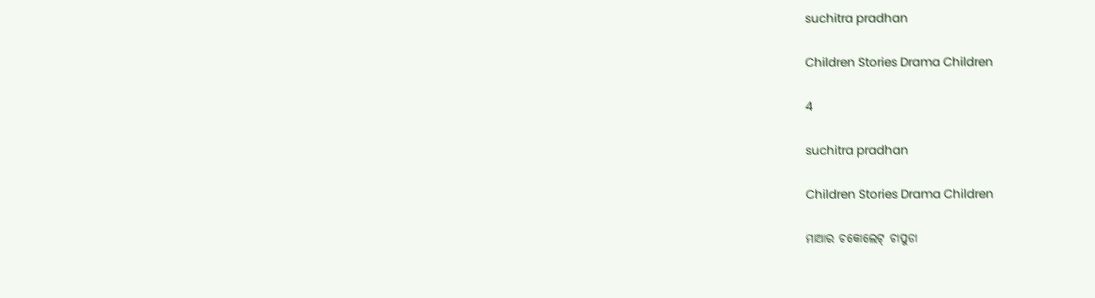suchitra pradhan

Children Stories Drama Children

4

suchitra pradhan

Children Stories Drama Children

ମାଆର ଚକୋଲେଟ୍ ଚାପୁଡା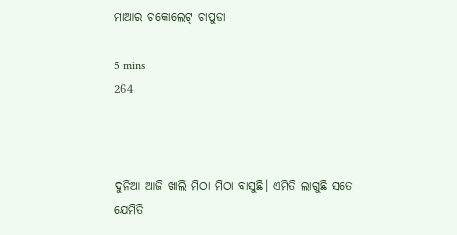ମାଆର ଚକୋଲେଟ୍ ଚାପୁଡା

5 mins
264



ଦୁନିଆ ଆଜି ଖାଲି ମିଠା ମିଠା ବାସୁଛି। ଏମିତି ଲାଗୁଛି ସତେ ଯେମିତି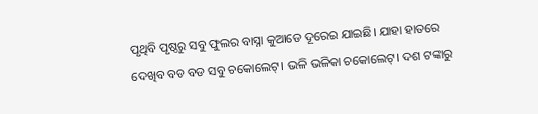ପୃଥିବି ପୃଷ୍ଠରୁ ସବୁ ଫୁଲର ବାସ୍ନା କୁଆଡେ ଦୂରେଇ ଯାଇଛି। ଯାହା ହାତରେ ଦେଖିବ ବଡ ବଡ ସବୁ ଚକୋଲେଟ୍। ଭଳି ଭଳିକା ଚକୋଲେଟ୍। ଦଶ ଟଙ୍କାରୁ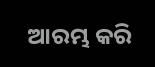ଆରମ୍ଭ କରି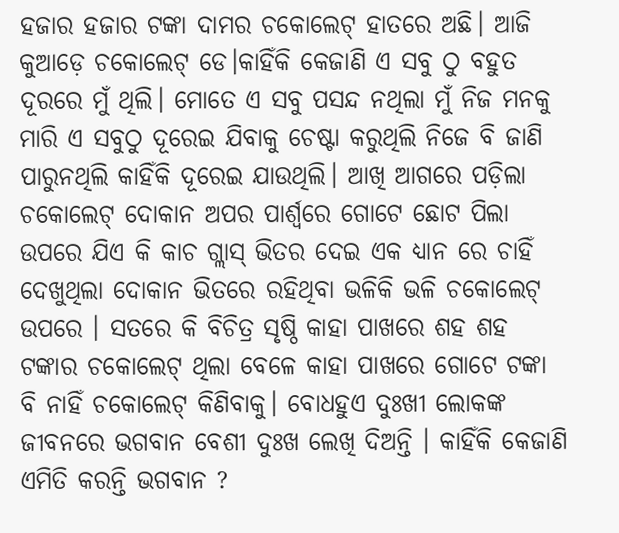ହଜାର ହଜାର ଟଙ୍କା ଦାମର ଚକୋଲେଟ୍ ହାତରେ ଅଛି। ଆଜି କୁଆଡ଼େ ଚକୋଲେଟ୍ ଡେ।କାହିଁକି କେଜାଣି ଏ ସବୁ ଠୁ ବହୁତ ଦୂରରେ ମୁଁ ଥିଲି। ମୋତେ ଏ ସବୁ ପସନ୍ଦ ନଥିଲା ମୁଁ ନିଜ ମନକୁ ମାରି ଏ ସବୁଠୁ ଦୂରେଇ ଯିବାକୁ ଚେଷ୍ଟା କରୁଥିଲି ନିଜେ ବି ଜାଣି ପାରୁନଥିଲି କାହିଁକି ଦୂରେଇ ଯାଉଥିଲି। ଆଖି ଆଗରେ ପଡ଼ିଲା ଚକୋଲେଟ୍ ଦୋକାନ ଅପର ପାର୍ଶ୍ଵରେ ଗୋଟେ ଛୋଟ ପିଲା ଉପରେ ଯିଏ କି କାଚ ଗ୍ଲାସ୍ ଭିତର ଦେଇ ଏକ ଧ୍ୟାନ ରେ ଚାହିଁ ଦେଖୁଥିଲା ଦୋକାନ ଭିତରେ ରହିଥିବା ଭଳିକି ଭଳି ଚକୋଲେଟ୍ ଉପରେ । ସତରେ କି ବିଚିତ୍ର ସୃଷ୍ଠି କାହା ପାଖରେ ଶହ ଶହ ଟଙ୍କାର ଚକୋଲେଟ୍ ଥିଲା ବେଳେ କାହା ପାଖରେ ଗୋଟେ ଟଙ୍କା ବି ନାହିଁ ଚକୋଲେଟ୍ କିଣିବାକୁ। ବୋଧହୁଏ ଦୁଃଖୀ ଲୋକଙ୍କ ଜୀବନରେ ଭଗବାନ ବେଶୀ ଦୁଃଖ ଲେଖି ଦିଅନ୍ତି । କାହିଁକି କେଜାଣି ଏମିତି କରନ୍ତି ଭଗବାନ ?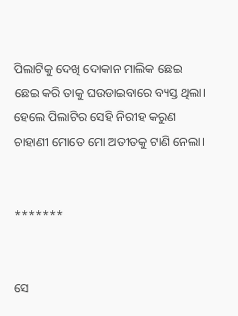ପିଲାଟିକୁ ଦେଖି ଦୋକାନ ମାଲିକ ଛେଇ ଛେଇ କରି ତାକୁ ଘଉଡାଇବାରେ ବ୍ୟସ୍ତ ଥିଲା। ହେଲେ ପିଲାଟିର ସେହି ନିରୀହ କରୁଣ ଚାହାଣୀ ମୋତେ ମୋ ଅତୀତକୁ ଟାଣି ନେଲା।


*******


ସେ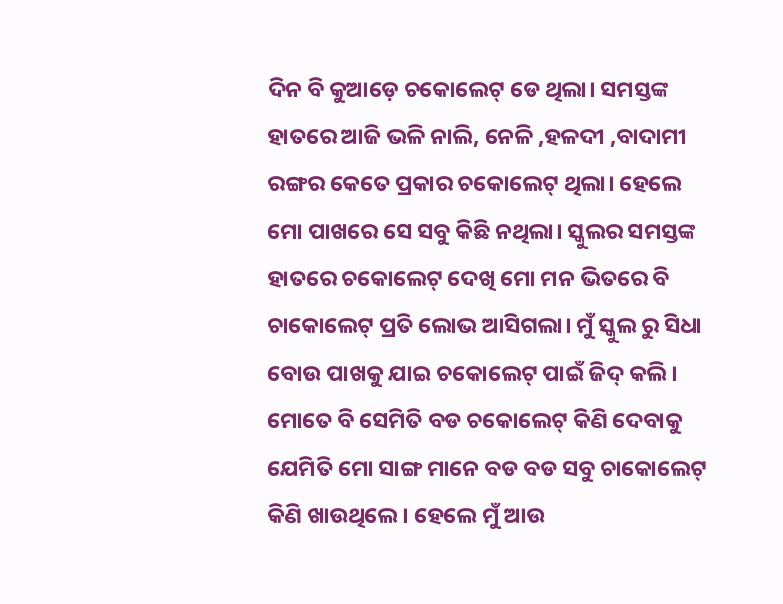ଦିନ ବି କୁଆଡ଼େ ଚକୋଲେଟ୍ ଡେ ଥିଲା। ସମସ୍ତଙ୍କ ହାତରେ ଆଜି ଭଳି ନାଲି, ନେଳି ,ହଳଦୀ ,ବାଦାମୀ ରଙ୍ଗର କେତେ ପ୍ରକାର ଚକୋଲେଟ୍ ଥିଲା। ହେଲେ ମୋ ପାଖରେ ସେ ସବୁ କିଛି ନଥିଲା। ସ୍କୁଲର ସମସ୍ତଙ୍କ ହାତରେ ଚକୋଲେଟ୍ ଦେଖି ମୋ ମନ ଭିତରେ ବି ଚାକୋଲେଟ୍ ପ୍ରତି ଲୋଭ ଆସିଗଲା। ମୁଁ ସ୍କୁଲ ରୁ ସିଧା ବୋଉ ପାଖକୁ ଯାଇ ଚକୋଲେଟ୍ ପାଇଁ ଜିଦ୍ କଲି। ମୋତେ ବି ସେମିତି ବଡ ଚକୋଲେଟ୍ କିଣି ଦେବାକୁ ଯେମିତି ମୋ ସାଙ୍ଗ ମାନେ ବଡ ବଡ ସବୁ ଚାକୋଲେଟ୍ କିଣି ଖାଉଥିଲେ । ହେଲେ ମୁଁ ଆଉ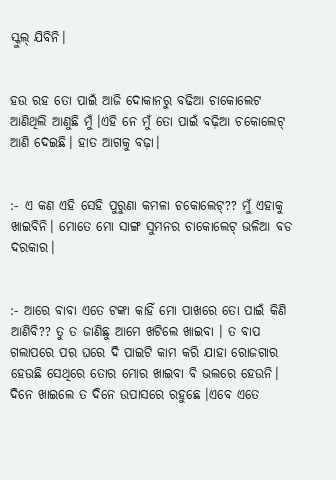ସ୍କୁଲ୍ ଯିବିନି।


ହଉ ରହ ତୋ ପାଇଁ ଆଜି ଦୋକାନରୁ ବଢିଆ ଚାକୋଲେଟ ଆଣିଥିଲି ଆଣୁଛି ମୁଁ ।ଏହି ନେ ମୁଁ ତୋ ପାଇଁ ବଢ଼ିଆ ଚକୋଲେଟ୍ ଆଣି ଦେଇଛି। ହାତ ଆଗକୁ ବଢ଼ା।


:- ଏ କଣ ଏହି ସେହି ପୁରୁଣା କମଳା ଚକୋଲେଟ୍?? ମୁଁ ଏହାକୁ ଖାଇବିନି। ମୋତେ ମୋ ସାଙ୍ଗ ସୁମନର ଚାକୋଲେଟ୍ ଭଳିଆ ବଡ ଦରକାର।


:- ଆରେ ବାବା ଏତେ ଟଙ୍କା କାହିଁ ମୋ ପାଖରେ ତୋ ପାଇଁ କିଣି ଆଣିବି?? ତୁ ତ ଜାଣିଛୁ ଆମେ ଖଟିଲେ ଖାଇବା । ତ ବାପ ଗଲାପରେ ପର ଘରେ ଦି ପାଇଟି କାମ କରି ଯାହା ରୋଜଗାର ହେଉଛି ସେଥିରେ ତୋର ମୋର ଖାଇବା ବି ଭଲରେ ହେଉନି। ଦିନେ ଖାଇଲେ ତ ଦିନେ ଉପାସରେ ରହୁଛେ ।ଏବେ ଏତେ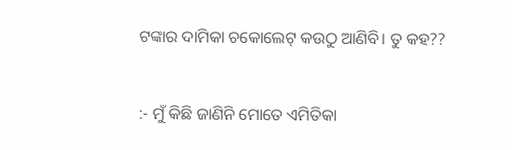ଟଙ୍କାର ଦାମିକା ଚକୋଲେଟ୍ କଉଠୁ ଆଣିବି। ତୁ କହ??


:- ମୁଁ କିଛି ଜାଣିନି ମୋତେ ଏମିତିକା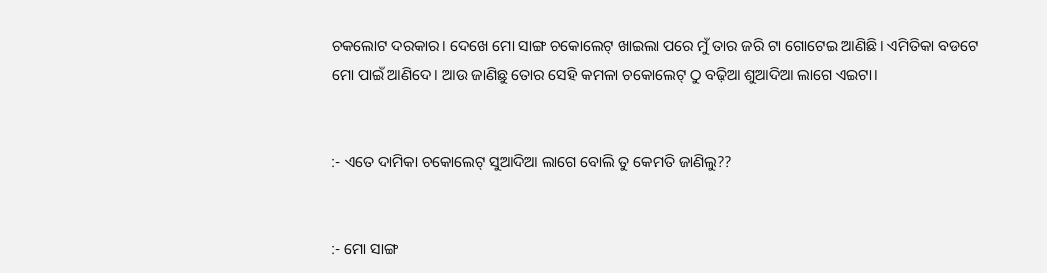ଚକଲୋଟ ଦରକାର। ଦେଖେ ମୋ ସାଙ୍ଗ ଚକୋଲେଟ୍ ଖାଇଲା ପରେ ମୁଁ ତାର ଜରି ଟା ଗୋଟେଇ ଆଣିଛି। ଏମିତିକା ବଡଟେ ମୋ ପାଇଁ ଆଣିଦେ। ଆଉ ଜାଣିଛୁ ତୋର ସେହି କମଳା ଚକୋଲେଟ୍ ଠୁ ବଢ଼ିଆ ଶୁଆଦିଆ ଲାଗେ ଏଇଟା।


:- ଏତେ ଦାମିକା ଚକୋଲେଟ୍ ସୁଆଦିଆ ଲାଗେ ବୋଲି ତୁ କେମତି ଜାଣିଲୁ??


:- ମୋ ସାଙ୍ଗ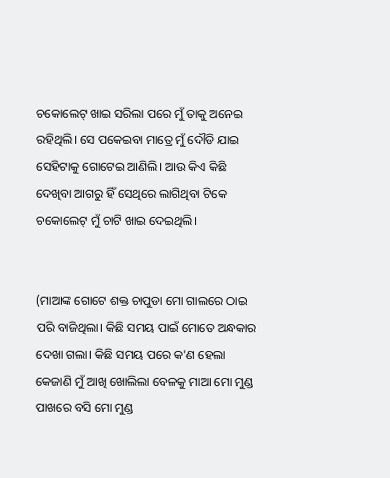ଚକୋଲେଟ୍ ଖାଇ ସରିଲା ପରେ ମୁଁ ତାକୁ ଅନେଇ ରହିଥିଲି। ସେ ପକେଇବା ମାତ୍ରେ ମୁଁ ଦୌଡି ଯାଇ ସେହିଟାକୁ ଗୋଟେଇ ଆଣିଲି। ଆଉ କିଏ କିଛି ଦେଖିବା ଆଗରୁ ହିଁ ସେଥିରେ ଲାଗିଥିବା ଟିକେ ଚକୋଲେଟ୍ ମୁଁ ଚାଟି ଖାଇ ଦେଇଥିଲି।


(ମାଆଙ୍କ ଗୋଟେ ଶକ୍ତ ଚାପୁଡା ମୋ ଗାଲରେ ଠାଇ ପରି ବାଜିଥିଲା। କିଛି ସମୟ ପାଇଁ ମୋତେ ଅନ୍ଧକାର ଦେଖା ଗଲା। କିଛି ସମୟ ପରେ କ'ଣ ହେଲା କେଜାଣି ମୁଁ ଆଖି ଖୋଲିଲା ବେଳକୁ ମାଆ ମୋ ମୁଣ୍ଡ ପାଖରେ ବସି ମୋ ମୁଣ୍ଡ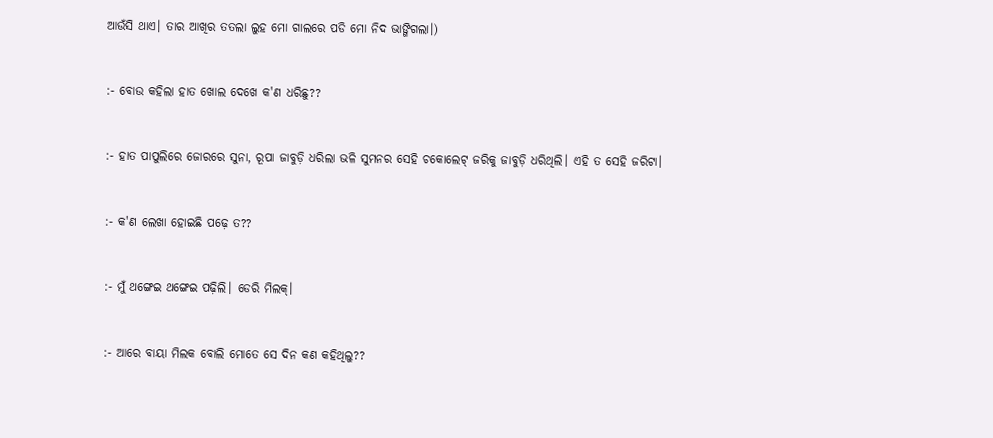ଆଉଁସି ଥାଏ। ତାର ଆଖିର ତତଲା ଲୁହ ମୋ ଗାଲରେ ପଡି ମୋ ନିଦ ଭାଙ୍ଗିଗଲା।)


:- ବୋଉ କହିଲା ହାତ ଖୋଲ ଦେଖେ କ'ଣ ଧରିଛୁ??


:- ହାତ ପାପୁଲିରେ ଜୋରରେ ସୁନା, ରୂପା ଜାବୁଡ଼ି ଧରିଲା ଭଳି ସୁମନର ସେହି ଚକୋଲେଟ୍ ଜରିକୁ ଜାବୁଡ଼ି ଧରିଥିଲି। ଏହି ତ ସେହି ଜରିଟା।


:- କ'ଣ ଲେଖା ହୋଇଛି ପଢ଼େ ତ??


:- ମୁଁ ଥଙ୍ଗେଇ ଥଙ୍ଗେଇ ପଢ଼ିଲି। ଡେରି ମିଲକ୍।


:- ଆରେ ବାୟା ମିଲକ ବୋଲି ମୋତେ ସେ ଦିନ କଣ କହିଥିଲୁ??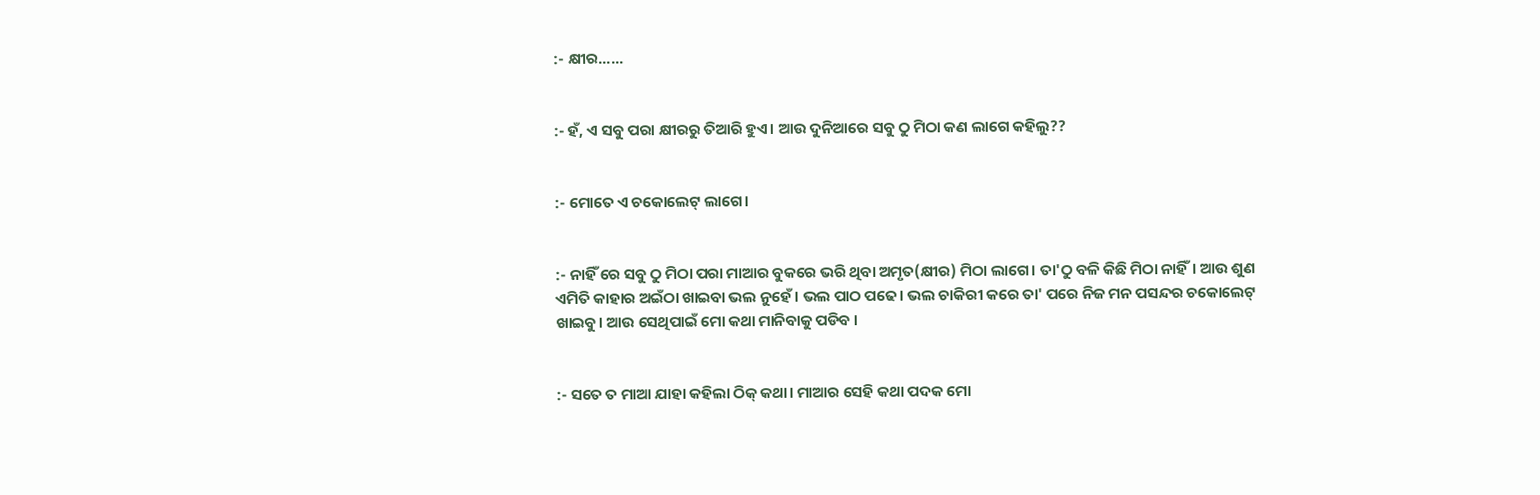:- କ୍ଷୀର......


:- ହଁ, ଏ ସବୁ ପରା କ୍ଷୀରରୁ ତିଆରି ହୁଏ। ଆଉ ଦୁନିଆରେ ସବୁ ଠୁ ମିଠା କଣ ଲାଗେ କହିଲୁ??


:- ମୋତେ ଏ ଚକୋଲେଟ୍ ଲାଗେ।


:- ନାହିଁ ରେ ସବୁ ଠୁ ମିଠା ପରା ମାଆର ବୁକରେ ଭରି ଥିବା ଅମୃତ(କ୍ଷୀର) ମିଠା ଲାଗେ। ତା'ଠୁ ବଳି କିଛି ମିଠା ନାହିଁ। ଆଉ ଶୁଣ ଏମିତି କାହାର ଅଇଁଠା ଖାଇବା ଭଲ ନୁହେଁ। ଭଲ ପାଠ ପଢେ। ଭଲ ଚାକିରୀ କରେ ତା' ପରେ ନିଜ ମନ ପସନ୍ଦର ଚକୋଲେଟ୍ ଖାଇବୁ। ଆଉ ସେଥିପାଇଁ ମୋ କଥା ମାନିବାକୁ ପଡିବ ।


:- ସତେ ତ ମାଆ ଯାହା କହିଲା ଠିକ୍ କଥା। ମାଆର ସେହି କଥା ପଦକ ମୋ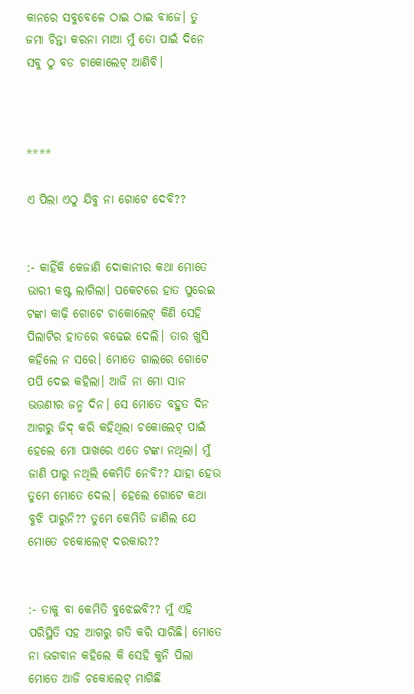କାନରେ ସବୁବେଳେ ଠାଇ ଠାଇ ବାଜେ। ତୁ ଜମା ଚିନ୍ତା କରନା ମାଆ ମୁଁ ତୋ ପାଇଁ ଦିନେ ସବୁ ଠୁ ବଡ ଚାକୋଲେଟ୍ ଆଣିବି।



****

ଏ ପିଲା ଏଠୁ ଯିବୁ ନା ଗୋଟେ ଦେବି??


:- କାହିଁକି କେଜାଣି ଦୋକାନୀର କଥା ମୋତେ ଭାରୀ କଷ୍ଟ ଲାଗିଲା। ପକେଟରେ ହାତ ପୁରେଇ ଟଙ୍କା କାଢ଼ି ଗୋଟେ ଚାକୋଲେଟ୍ କିଣି ସେହି ପିଲାଟିର ହାତରେ ବଢେଇ ଦେଲି। ତାର ଖୁସି କହିଲେ ନ ସରେ। ମୋତେ ଗାଲରେ ଗୋଟେ ପପି ଦେଇ କହିଲା। ଆଜି ନା ମୋ ସାନ ଭଉଣୀର ଜନ୍ମ ଦିନ। ସେ ମୋତେ ବହୁତ ଦିନ ଆଗରୁ ଜିଦ୍ କରି କହିଥିଲା ଚକୋଲେଟ୍ ପାଇଁ ହେଲେ ମୋ ପାଖରେ ଏତେ ଟଙ୍କା ନଥିଲା। ମୁଁ ଜାଣି ପାରୁ ନଥିଲି କେମିତି ନେବି?? ଯାହା ହେଉ ତୁମେ ମୋତେ ଦେଲ। ହେଲେ ଗୋଟେ କଥା ବୁଝି ପାରୁନି?? ତୁମେ କେମିତି ଜାଣିଲ ଯେ ମୋତେ ଚକୋଲେଟ୍ ଦରକାର??


:- ତାକୁ ବା କେମିତି ବୁଝେଇବି?? ମୁଁ ଏହି ପରିସ୍ଥିତି ସହ ଆଗରୁ ଗତି କରି ସାରିଛି। ମୋତେ ନା ଭଗବାନ କହିଲେ କି ସେହି କୁନି ପିଲା ମୋତେ ଆଜି ଚକୋଲେଟ୍ ମାଗିଛି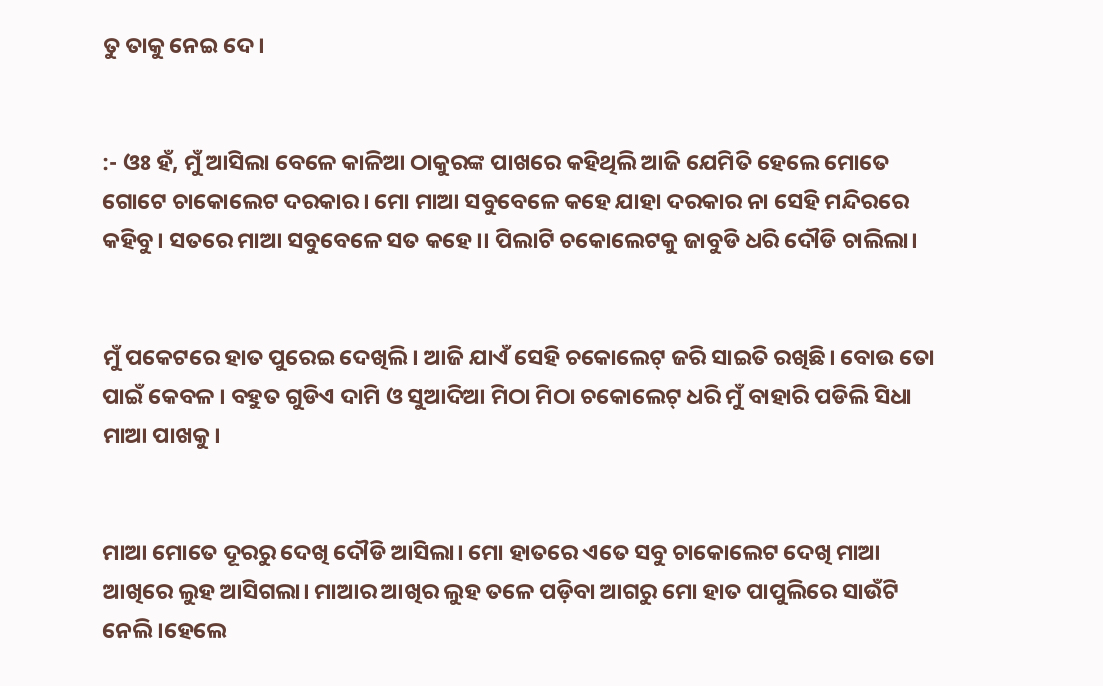ତୁ ତାକୁ ନେଇ ଦେ।


:- ଓଃ ହଁ, ମୁଁ ଆସିଲା ବେଳେ କାଳିଆ ଠାକୁରଙ୍କ ପାଖରେ କହିଥିଲି ଆଜି ଯେମିତି ହେଲେ ମୋତେ ଗୋଟେ ଚାକୋଲେଟ ଦରକାର। ମୋ ମାଆ ସବୁବେଳେ କହେ ଯାହା ଦରକାର ନା ସେହି ମନ୍ଦିରରେ କହିବୁ। ସତରେ ମାଆ ସବୁବେଳେ ସତ କହେ।। ପିଲାଟି ଚକୋଲେଟକୁ ଜାବୁଡି ଧରି ଦୌଡି ଚାଲିଲା।


ମୁଁ ପକେଟରେ ହାତ ପୁରେଇ ଦେଖିଲି। ଆଜି ଯାଏଁ ସେହି ଚକୋଲେଟ୍ ଜରି ସାଇତି ରଖିଛି। ବୋଉ ତୋ ପାଇଁ କେବଳ । ବହୁତ ଗୁଡିଏ ଦାମି ଓ ସୁଆଦିଆ ମିଠା ମିଠା ଚକୋଲେଟ୍ ଧରି ମୁଁ ବାହାରି ପଡିଲି ସିଧା ମାଆ ପାଖକୁ।


ମାଆ ମୋତେ ଦୂରରୁ ଦେଖି ଦୌଡି ଆସିଲା। ମୋ ହାତରେ ଏତେ ସବୁ ଚାକୋଲେଟ ଦେଖି ମାଆ ଆଖିରେ ଲୁହ ଆସିଗଲା। ମାଆର ଆଖିର ଲୁହ ତଳେ ପଡ଼ିବା ଆଗରୁ ମୋ ହାତ ପାପୁଲିରେ ସାଉଁଟି ନେଲି।ହେଲେ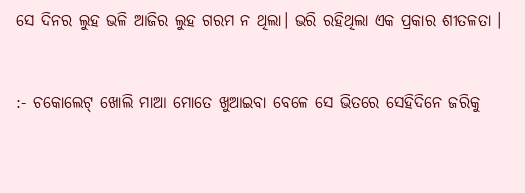ସେ ଦିନର ଲୁହ ଭଳି ଆଜିର ଲୁହ ଗରମ ନ ଥିଲା। ଭରି ରହିଥିଲା ଏକ ପ୍ରକାର ଶୀତଳତା ।


:- ଚକୋଲେଟ୍ ଖୋଲି ମାଆ ମୋତେ ଖୁଆଇବା ବେଳେ ସେ ଭିତରେ ସେହିଦିନେ ଜରିକୁ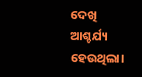ଦେଖି ଆଶ୍ଚର୍ଯ୍ୟ ହେଉଥିଲା।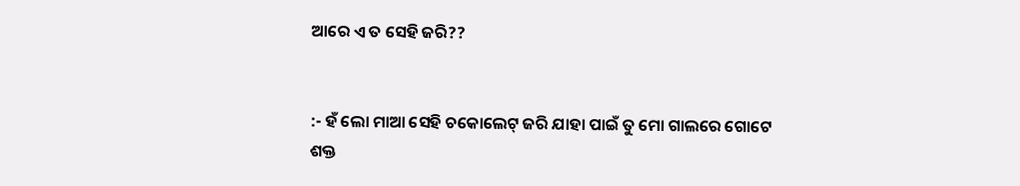ଆରେ ଏ ତ ସେହି ଜରି??


:- ହଁ ଲୋ ମାଆ ସେହି ଚକୋଲେଟ୍ ଜରି ଯାହା ପାଇଁ ତୁ ମୋ ଗାଲରେ ଗୋଟେ ଶକ୍ତ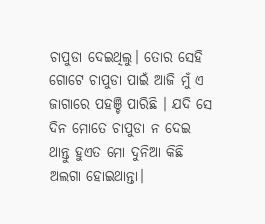ଚାପୁଡା ଦେଇଥିଲୁ। ତୋର ସେହି ଗୋଟେ ଚାପୁଡା ପାଇଁ ଆଜି ମୁଁ ଏ ଜାଗାରେ ପହଞ୍ଚି ପାରିଛି । ଯଦି ସେ ଦିନ ମୋତେ ଚାପୁଡା ନ ଦେଇ ଥାନ୍ତୁ ହୁଏତ ମୋ ଦୁନିଆ କିଛି ଅଲଗା ହୋଇଥାନ୍ତା।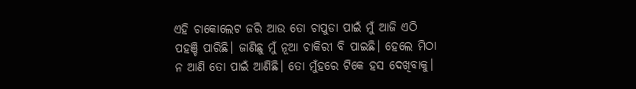ଏହି ଚାକୋଲେଟ ଜରି ଆଉ ତୋ ଚାପୁଡା ପାଇଁ ମୁଁ ଆଜି ଏଠି ପହଞ୍ଚି ପାରିଛି। ଜାଣିଛୁ ମୁଁ ନୂଆ ଚାକିରୀ ବି ପାଇଛି। ହେଲେ ମିଠା ନ ଆଣି ତୋ ପାଇଁ ଆଣିଛି। ତୋ ମୁଁହରେ ଟିକେ ହସ ଦେଖିବାକୁ।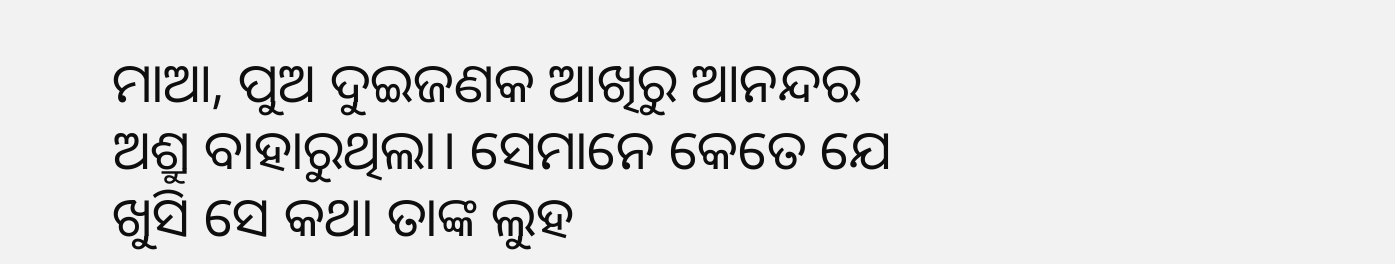ମାଆ, ପୁଅ ଦୁଇଜଣକ ଆଖିରୁ ଆନନ୍ଦର ଅଶ୍ରୁ ବାହାରୁଥିଲା। ସେମାନେ କେତେ ଯେ ଖୁସି ସେ କଥା ତାଙ୍କ ଲୁହ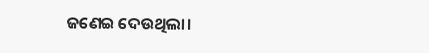ଜଣେଇ ଦେଉଥିଲା।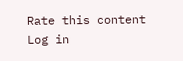Rate this content
Log in